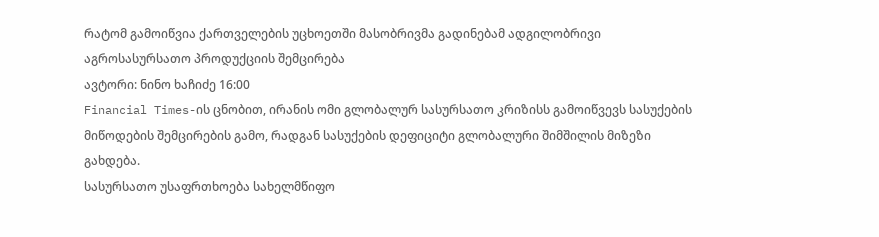რატომ გამოიწვია ქართველების უცხოეთში მასობრივმა გადინებამ ადგილობრივი აგროსასურსათო პროდუქციის შემცირება
ავტორი: ნინო ხაჩიძე 16:00
Financial Times-ის ცნობით, ირანის ომი გლობალურ სასურსათო კრიზისს გამოიწვევს სასუქების მიწოდების შემცირების გამო, რადგან სასუქების დეფიციტი გლობალური შიმშილის მიზეზი გახდება.
სასურსათო უსაფრთხოება სახელმწიფო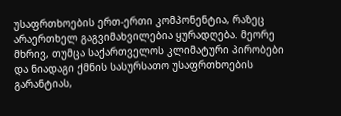უსაფრთხოების ერთ-ერთი კომპონენტია, რაზეც არაერთხელ გაგვიმახვილებია ყურადღება. მეორე მხრივ, თუმცა საქართველოს კლიმატური პირობები და ნიადაგი ქმნის სასურსათო უსაფრთხოების გარანტიას,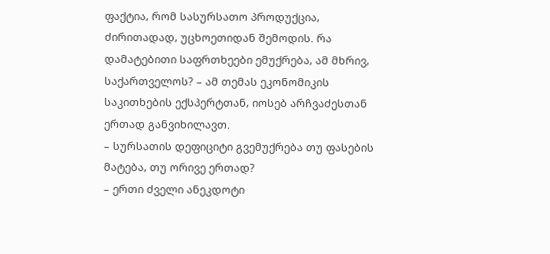ფაქტია, რომ სასურსათო პროდუქცია, ძირითადად, უცხოეთიდან შემოდის. რა დამატებითი საფრთხეები ემუქრება, ამ მხრივ, საქართველოს? – ამ თემას ეკონომიკის საკითხების ექსპერტთან, იოსებ არჩვაძესთან ერთად განვიხილავთ.
– სურსათის დეფიციტი გვემუქრება თუ ფასების მატება, თუ ორივე ერთად?
– ერთი ძველი ანეკდოტი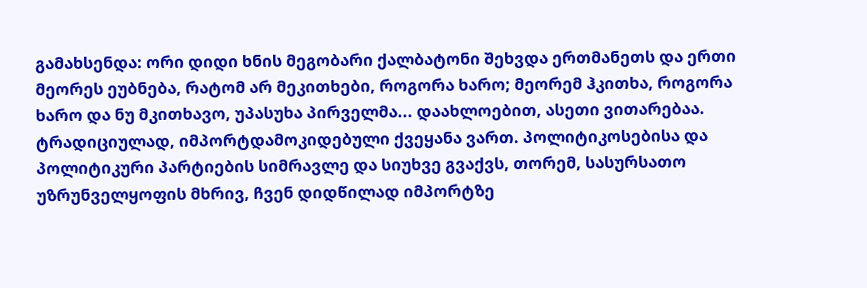გამახსენდა: ორი დიდი ხნის მეგობარი ქალბატონი შეხვდა ერთმანეთს და ერთი მეორეს ეუბნება, რატომ არ მეკითხები, როგორა ხარო; მეორემ ჰკითხა, როგორა ხარო და ნუ მკითხავო, უპასუხა პირველმა... დაახლოებით, ასეთი ვითარებაა. ტრადიციულად, იმპორტდამოკიდებული ქვეყანა ვართ. პოლიტიკოსებისა და პოლიტიკური პარტიების სიმრავლე და სიუხვე გვაქვს, თორემ, სასურსათო უზრუნველყოფის მხრივ, ჩვენ დიდწილად იმპორტზე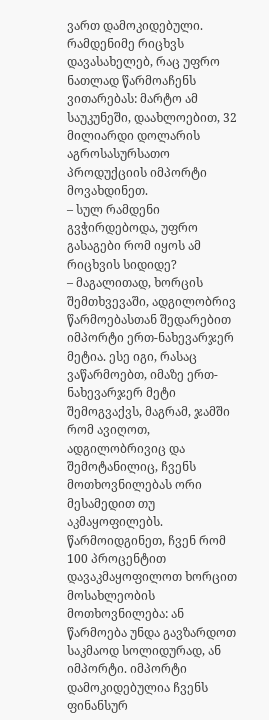ვართ დამოკიდებული. რამდენიმე რიცხვს დავასახელებ, რაც უფრო ნათლად წარმოაჩენს ვითარებას: მარტო ამ საუკუნეში, დაახლოებით, 32 მილიარდი დოლარის აგროსასურსათო პროდუქციის იმპორტი მოვახდინეთ.
– სულ რამდენი გვჭირდებოდა, უფრო გასაგები რომ იყოს ამ რიცხვის სიდიდე?
– მაგალითად, ხორცის შემთხვევაში, ადგილობრივ წარმოებასთან შედარებით იმპორტი ერთ-ნახევარჯერ მეტია. ესე იგი, რასაც ვაწარმოებთ, იმაზე ერთ-ნახევარჯერ მეტი შემოგვაქვს, მაგრამ, ჯამში რომ ავიღოთ, ადგილობრივიც და შემოტანილიც, ჩვენს მოთხოვნილებას ორი მესამედით თუ აკმაყოფილებს. წარმოიდგინეთ, ჩვენ რომ 100 პროცენტით დავაკმაყოფილოთ ხორცით მოსახლეობის მოთხოვნილება: ან წარმოება უნდა გავზარდოთ საკმაოდ სოლიდურად, ან იმპორტი. იმპორტი დამოკიდებულია ჩვენს ფინანსურ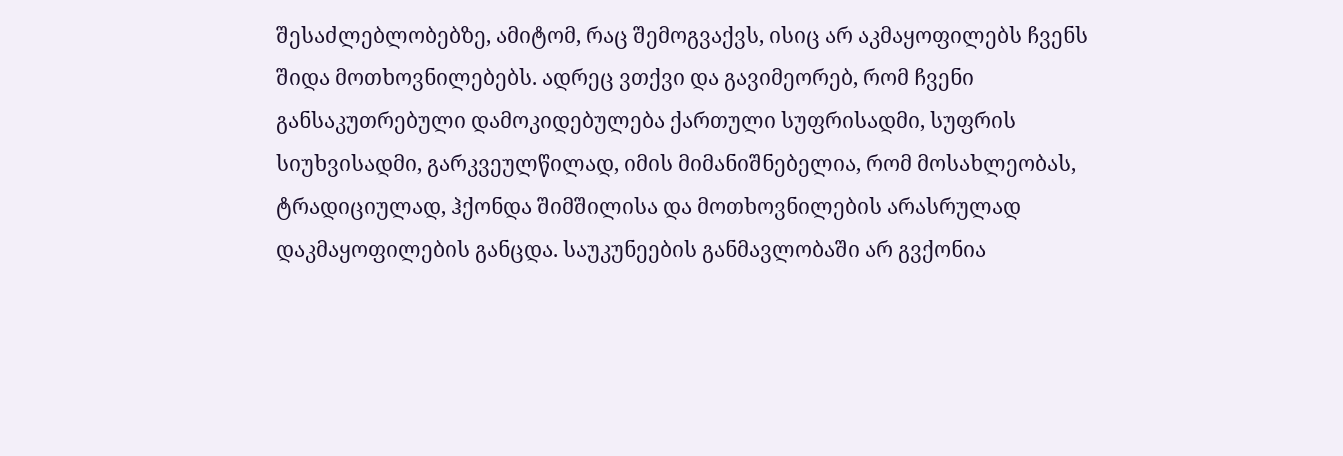შესაძლებლობებზე, ამიტომ, რაც შემოგვაქვს, ისიც არ აკმაყოფილებს ჩვენს შიდა მოთხოვნილებებს. ადრეც ვთქვი და გავიმეორებ, რომ ჩვენი განსაკუთრებული დამოკიდებულება ქართული სუფრისადმი, სუფრის სიუხვისადმი, გარკვეულწილად, იმის მიმანიშნებელია, რომ მოსახლეობას, ტრადიციულად, ჰქონდა შიმშილისა და მოთხოვნილების არასრულად დაკმაყოფილების განცდა. საუკუნეების განმავლობაში არ გვქონია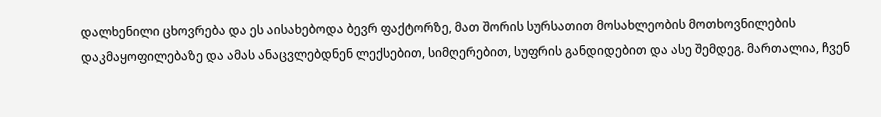დალხენილი ცხოვრება და ეს აისახებოდა ბევრ ფაქტორზე, მათ შორის სურსათით მოსახლეობის მოთხოვნილების დაკმაყოფილებაზე და ამას ანაცვლებდნენ ლექსებით, სიმღერებით, სუფრის განდიდებით და ასე შემდეგ. მართალია, ჩვენ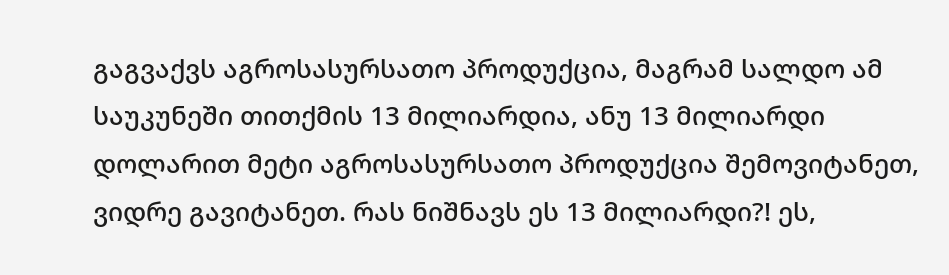გაგვაქვს აგროსასურსათო პროდუქცია, მაგრამ სალდო ამ საუკუნეში თითქმის 13 მილიარდია, ანუ 13 მილიარდი დოლარით მეტი აგროსასურსათო პროდუქცია შემოვიტანეთ, ვიდრე გავიტანეთ. რას ნიშნავს ეს 13 მილიარდი?! ეს,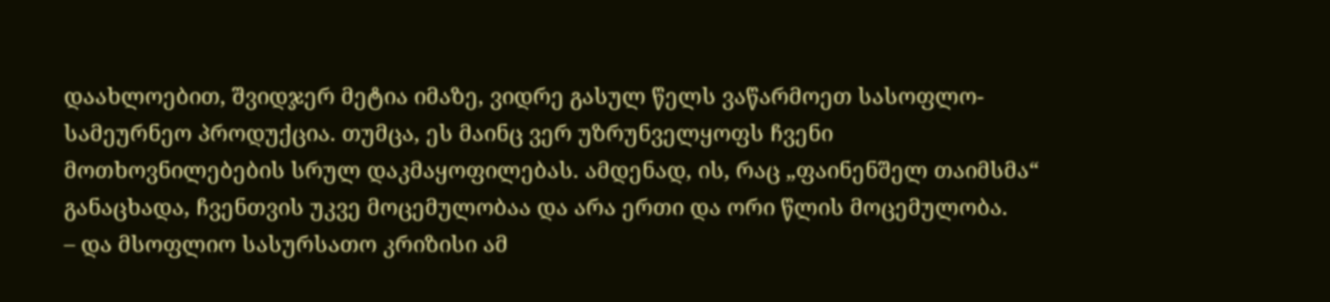დაახლოებით, შვიდჯერ მეტია იმაზე, ვიდრე გასულ წელს ვაწარმოეთ სასოფლო-სამეურნეო პროდუქცია. თუმცა, ეს მაინც ვერ უზრუნველყოფს ჩვენი მოთხოვნილებების სრულ დაკმაყოფილებას. ამდენად, ის, რაც „ფაინენშელ თაიმსმა“ განაცხადა, ჩვენთვის უკვე მოცემულობაა და არა ერთი და ორი წლის მოცემულობა.
– და მსოფლიო სასურსათო კრიზისი ამ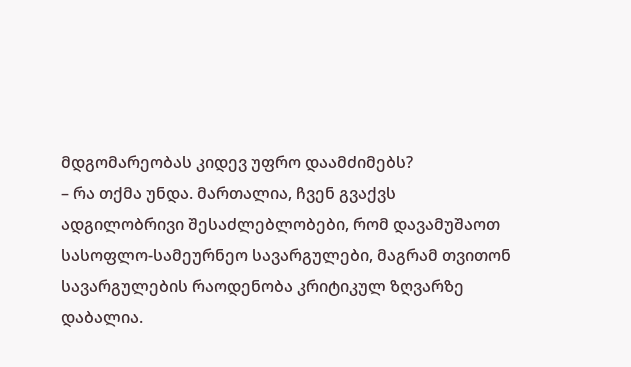მდგომარეობას კიდევ უფრო დაამძიმებს?
– რა თქმა უნდა. მართალია, ჩვენ გვაქვს ადგილობრივი შესაძლებლობები, რომ დავამუშაოთ სასოფლო-სამეურნეო სავარგულები, მაგრამ თვითონ სავარგულების რაოდენობა კრიტიკულ ზღვარზე დაბალია.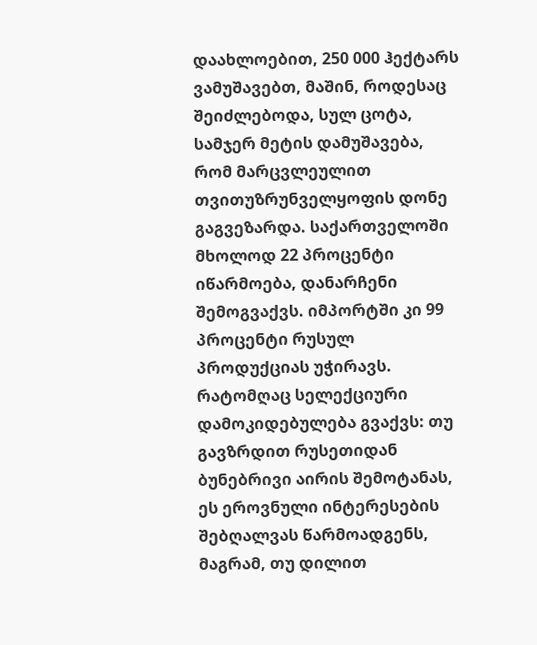დაახლოებით, 250 000 ჰექტარს ვამუშავებთ, მაშინ, როდესაც შეიძლებოდა, სულ ცოტა, სამჯერ მეტის დამუშავება, რომ მარცვლეულით თვითუზრუნველყოფის დონე გაგვეზარდა. საქართველოში მხოლოდ 22 პროცენტი იწარმოება, დანარჩენი შემოგვაქვს. იმპორტში კი 99 პროცენტი რუსულ პროდუქციას უჭირავს. რატომღაც სელექციური დამოკიდებულება გვაქვს: თუ გავზრდით რუსეთიდან ბუნებრივი აირის შემოტანას, ეს ეროვნული ინტერესების შებღალვას წარმოადგენს, მაგრამ, თუ დილით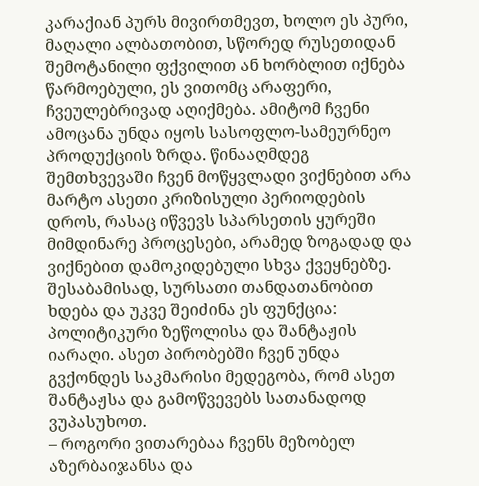კარაქიან პურს მივირთმევთ, ხოლო ეს პური, მაღალი ალბათობით, სწორედ რუსეთიდან შემოტანილი ფქვილით ან ხორბლით იქნება წარმოებული, ეს ვითომც არაფერი, ჩვეულებრივად აღიქმება. ამიტომ ჩვენი ამოცანა უნდა იყოს სასოფლო-სამეურნეო პროდუქციის ზრდა. წინააღმდეგ შემთხვევაში ჩვენ მოწყვლადი ვიქნებით არა მარტო ასეთი კრიზისული პერიოდების დროს, რასაც იწვევს სპარსეთის ყურეში მიმდინარე პროცესები, არამედ ზოგადად და ვიქნებით დამოკიდებული სხვა ქვეყნებზე. შესაბამისად, სურსათი თანდათანობით ხდება და უკვე შეიძინა ეს ფუნქცია: პოლიტიკური ზეწოლისა და შანტაჟის იარაღი. ასეთ პირობებში ჩვენ უნდა გვქონდეს საკმარისი მედეგობა, რომ ასეთ შანტაჟსა და გამოწვევებს სათანადოდ ვუპასუხოთ.
– როგორი ვითარებაა ჩვენს მეზობელ აზერბაიჯანსა და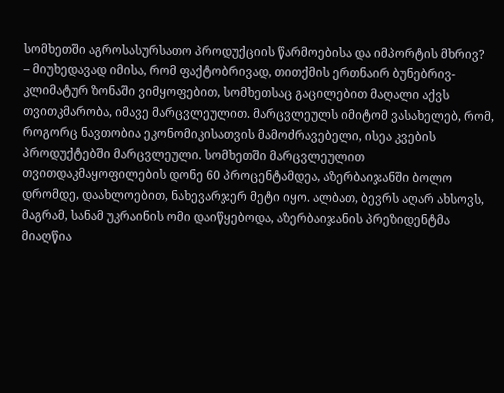სომხეთში აგროსასურსათო პროდუქციის წარმოებისა და იმპორტის მხრივ?
– მიუხედავად იმისა, რომ ფაქტობრივად, თითქმის ერთნაირ ბუნებრივ-კლიმატურ ზონაში ვიმყოფებით, სომხეთსაც გაცილებით მაღალი აქვს თვითკმარობა, იმავე მარცვლეულით. მარცვლეულს იმიტომ ვასახელებ, რომ, როგორც ნავთობია ეკონომიკისათვის მამოძრავებელი, ისეა კვების პროდუქტებში მარცვლეული. სომხეთში მარცვლეულით თვითდაკმაყოფილების დონე 60 პროცენტამდეა, აზერბაიჯანში ბოლო დრომდე, დაახლოებით, ნახევარჯერ მეტი იყო. ალბათ, ბევრს აღარ ახსოვს, მაგრამ, სანამ უკრაინის ომი დაიწყებოდა, აზერბაიჯანის პრეზიდენტმა მიაღწია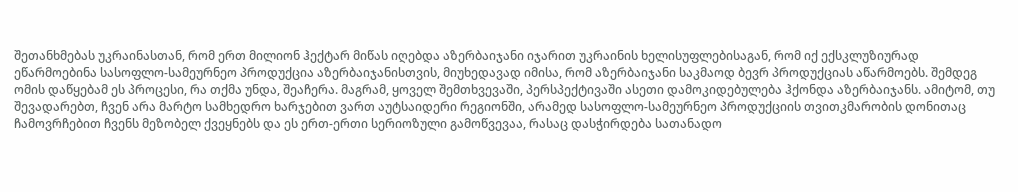შეთანხმებას უკრაინასთან, რომ ერთ მილიონ ჰექტარ მიწას იღებდა აზერბაიჯანი იჯარით უკრაინის ხელისუფლებისაგან, რომ იქ ექსკლუზიურად ეწარმოებინა სასოფლო-სამეურნეო პროდუქცია აზერბაიჯანისთვის, მიუხედავად იმისა, რომ აზერბაიჯანი საკმაოდ ბევრ პროდუქციას აწარმოებს. შემდეგ ომის დაწყებამ ეს პროცესი, რა თქმა უნდა, შეაჩერა. მაგრამ, ყოველ შემთხვევაში, პერსპექტივაში ასეთი დამოკიდებულება ჰქონდა აზერბაიჯანს. ამიტომ, თუ შევადარებთ, ჩვენ არა მარტო სამხედრო ხარჯებით ვართ აუტსაიდერი რეგიონში, არამედ სასოფლო-სამეურნეო პროდუქციის თვითკმარობის დონითაც ჩამოვრჩებით ჩვენს მეზობელ ქვეყნებს და ეს ერთ-ერთი სერიოზული გამოწვევაა, რასაც დასჭირდება სათანადო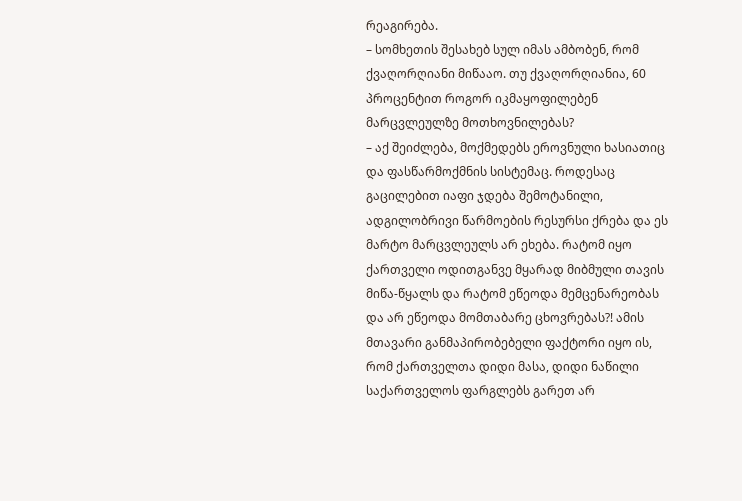რეაგირება.
– სომხეთის შესახებ სულ იმას ამბობენ, რომ ქვაღორღიანი მიწააო. თუ ქვაღორღიანია, 60 პროცენტით როგორ იკმაყოფილებენ მარცვლეულზე მოთხოვნილებას?
– აქ შეიძლება, მოქმედებს ეროვნული ხასიათიც და ფასწარმოქმნის სისტემაც. როდესაც გაცილებით იაფი ჯდება შემოტანილი, ადგილობრივი წარმოების რესურსი ქრება და ეს მარტო მარცვლეულს არ ეხება. რატომ იყო ქართველი ოდითგანვე მყარად მიბმული თავის მიწა-წყალს და რატომ ეწეოდა მემცენარეობას და არ ეწეოდა მომთაბარე ცხოვრებას?! ამის მთავარი განმაპირობებელი ფაქტორი იყო ის, რომ ქართველთა დიდი მასა, დიდი ნაწილი საქართველოს ფარგლებს გარეთ არ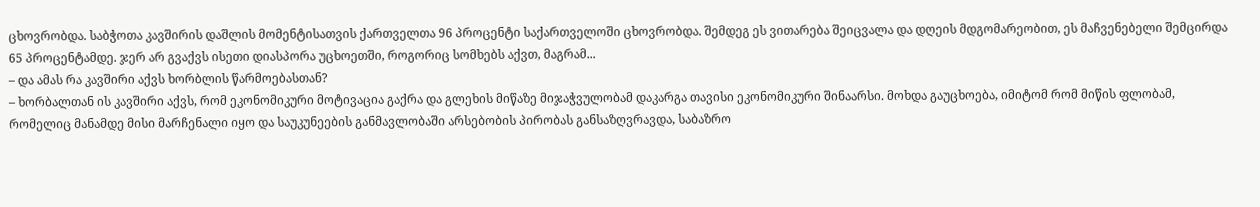ცხოვრობდა. საბჭოთა კავშირის დაშლის მომენტისათვის ქართველთა 96 პროცენტი საქართველოში ცხოვრობდა. შემდეგ ეს ვითარება შეიცვალა და დღეის მდგომარეობით, ეს მაჩვენებელი შემცირდა 65 პროცენტამდე. ჯერ არ გვაქვს ისეთი დიასპორა უცხოეთში, როგორიც სომხებს აქვთ, მაგრამ...
– და ამას რა კავშირი აქვს ხორბლის წარმოებასთან?
– ხორბალთან ის კავშირი აქვს, რომ ეკონომიკური მოტივაცია გაქრა და გლეხის მიწაზე მიჯაჭვულობამ დაკარგა თავისი ეკონომიკური შინაარსი. მოხდა გაუცხოება, იმიტომ რომ მიწის ფლობამ, რომელიც მანამდე მისი მარჩენალი იყო და საუკუნეების განმავლობაში არსებობის პირობას განსაზღვრავდა, საბაზრო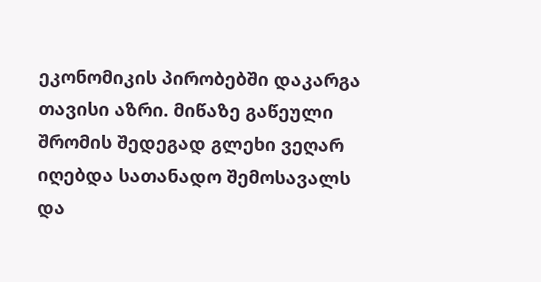ეკონომიკის პირობებში დაკარგა თავისი აზრი. მიწაზე გაწეული შრომის შედეგად გლეხი ვეღარ იღებდა სათანადო შემოსავალს და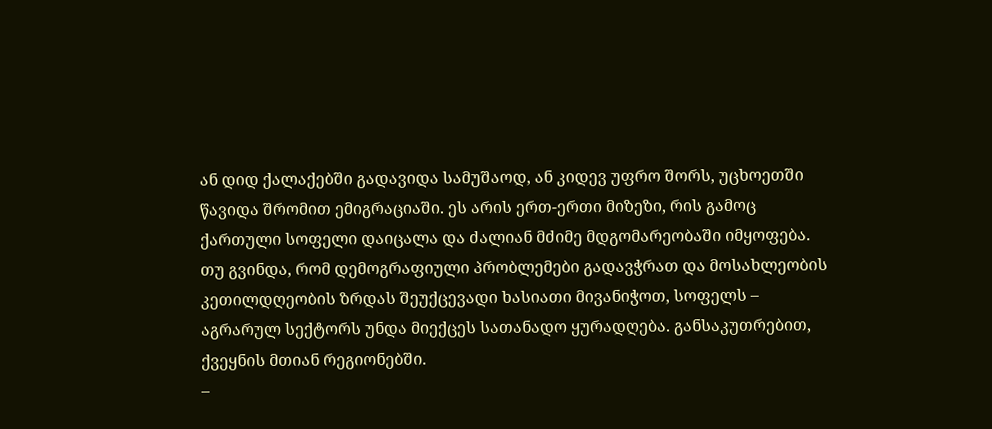ან დიდ ქალაქებში გადავიდა სამუშაოდ, ან კიდევ უფრო შორს, უცხოეთში წავიდა შრომით ემიგრაციაში. ეს არის ერთ-ერთი მიზეზი, რის გამოც ქართული სოფელი დაიცალა და ძალიან მძიმე მდგომარეობაში იმყოფება. თუ გვინდა, რომ დემოგრაფიული პრობლემები გადავჭრათ და მოსახლეობის კეთილდღეობის ზრდას შეუქცევადი ხასიათი მივანიჭოთ, სოფელს – აგრარულ სექტორს უნდა მიექცეს სათანადო ყურადღება. განსაკუთრებით, ქვეყნის მთიან რეგიონებში.
–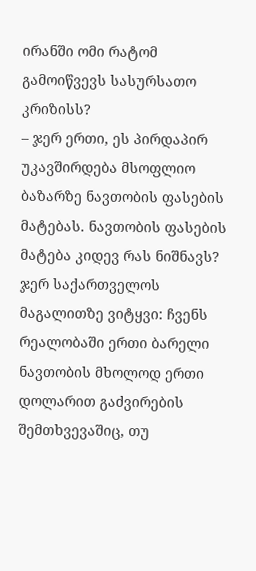ირანში ომი რატომ გამოიწვევს სასურსათო კრიზისს?
– ჯერ ერთი, ეს პირდაპირ უკავშირდება მსოფლიო ბაზარზე ნავთობის ფასების მატებას. ნავთობის ფასების მატება კიდევ რას ნიშნავს? ჯერ საქართველოს მაგალითზე ვიტყვი: ჩვენს რეალობაში ერთი ბარელი ნავთობის მხოლოდ ერთი დოლარით გაძვირების შემთხვევაშიც, თუ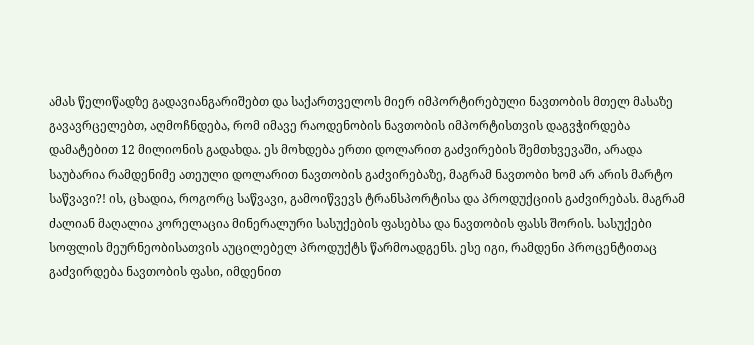ამას წელიწადზე გადავიანგარიშებთ და საქართველოს მიერ იმპორტირებული ნავთობის მთელ მასაზე გავავრცელებთ, აღმოჩნდება, რომ იმავე რაოდენობის ნავთობის იმპორტისთვის დაგვჭირდება დამატებით 12 მილიონის გადახდა. ეს მოხდება ერთი დოლარით გაძვირების შემთხვევაში, არადა საუბარია რამდენიმე ათეული დოლარით ნავთობის გაძვირებაზე, მაგრამ ნავთობი ხომ არ არის მარტო საწვავი?! ის, ცხადია, როგორც საწვავი, გამოიწვევს ტრანსპორტისა და პროდუქციის გაძვირებას. მაგრამ ძალიან მაღალია კორელაცია მინერალური სასუქების ფასებსა და ნავთობის ფასს შორის. სასუქები სოფლის მეურნეობისათვის აუცილებელ პროდუქტს წარმოადგენს. ესე იგი, რამდენი პროცენტითაც გაძვირდება ნავთობის ფასი, იმდენით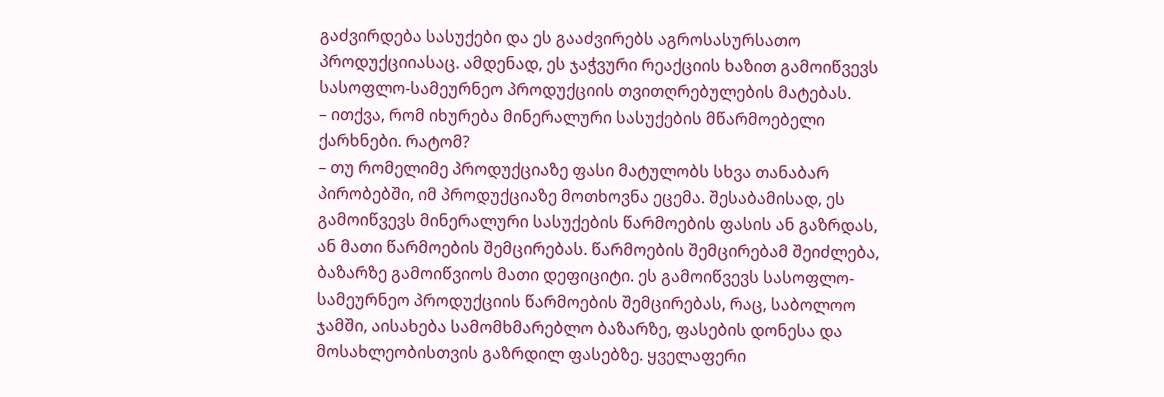გაძვირდება სასუქები და ეს გააძვირებს აგროსასურსათო პროდუქციიასაც. ამდენად, ეს ჯაჭვური რეაქციის ხაზით გამოიწვევს სასოფლო-სამეურნეო პროდუქციის თვითღრებულების მატებას.
– ითქვა, რომ იხურება მინერალური სასუქების მწარმოებელი ქარხნები. რატომ?
– თუ რომელიმე პროდუქციაზე ფასი მატულობს სხვა თანაბარ პირობებში, იმ პროდუქციაზე მოთხოვნა ეცემა. შესაბამისად, ეს გამოიწვევს მინერალური სასუქების წარმოების ფასის ან გაზრდას, ან მათი წარმოების შემცირებას. წარმოების შემცირებამ შეიძლება, ბაზარზე გამოიწვიოს მათი დეფიციტი. ეს გამოიწვევს სასოფლო-სამეურნეო პროდუქციის წარმოების შემცირებას, რაც, საბოლოო ჯამში, აისახება სამომხმარებლო ბაზარზე, ფასების დონესა და მოსახლეობისთვის გაზრდილ ფასებზე. ყველაფერი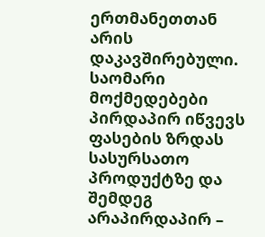ერთმანეთთან არის დაკავშირებული. საომარი მოქმედებები პირდაპირ იწვევს ფასების ზრდას სასურსათო პროდუქტზე და შემდეგ არაპირდაპირ –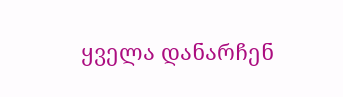ყველა დანარჩენ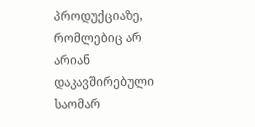პროდუქციაზე, რომლებიც არ არიან დაკავშირებული საომარ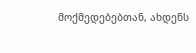მოქმედებებთან, ახდენს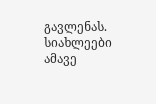გავლენას.
სიახლეები ამავე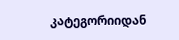კატეგორიიდან